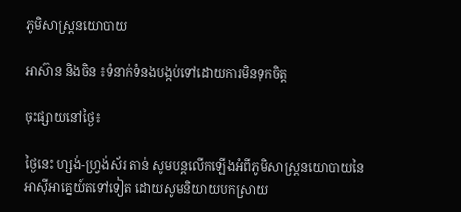ភូមិសាស្រ្តនយោបាយ

អាស៊ាន និងចិន ៖ទំនាក់ទំនងបង្កប់ទៅដោយការមិនទុកចិត្ត

ចុះផ្សាយនៅថ្ងៃ៖

ថ្ងៃនេះ ហ្សង់-ហ្វ្រង់ស័រ តាន់ សូមបន្តលើកឡើងអំពីភូមិសាស្រ្តនយោបាយនៃអាស៊ីអាគ្នេយ៍តទៅទៀត ដោយសូមនិយាយបកស្រាយ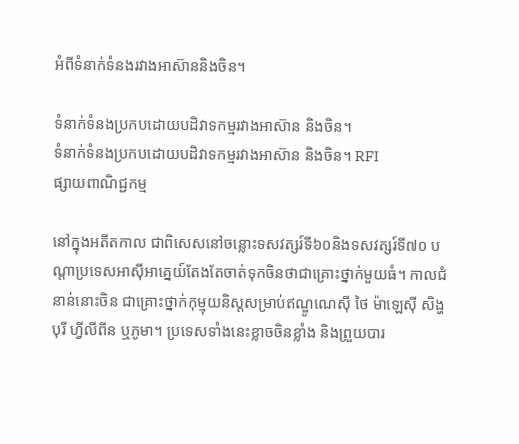អំពីទំនាក់ទំនងរវាងអាស៊ាននិងចិន។

ទំនាក់ទំនងប្រកបដោយបដិវាទកម្មរវាងអាស៊ាន និងចិន។
ទំនាក់ទំនងប្រកបដោយបដិវាទកម្មរវាងអាស៊ាន និងចិន។ RFI
ផ្សាយពាណិជ្ជកម្ម

នៅក្នុងអតីតកាល ជាពិសេសនៅចន្លោះទសវត្សរ៍ទី៦០និងទសវត្សរ៍ទី៧០ បណ្តាប្រទេសអាស៊ីអាគ្នេយ៍តែងតែចាត់ទុកចិនថាជាគ្រោះថ្នាក់មួយធំ។ កាលជំនាន់នោះចិន ជាគ្រោះថ្នាក់កុម្មុយនិស្តសម្រាប់ឥណ្ឌូណេស៊ី ថៃ ម៉ាឡេស៊ី សិង្ហបុរី ហ្វីលីពីន ឬភូមា។ ប្រទេសទាំងនេះខ្លាចចិនខ្លាំង និងព្រួយបារ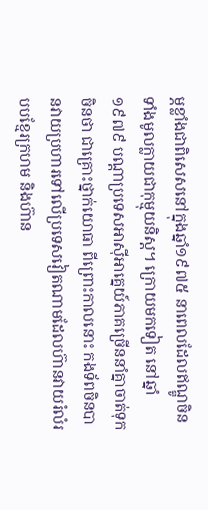ម្ភខ្លាំងជាពិសេសនៅក្នុងឆ្នាំ១៩៧៥ នាពេលដែលឥណ្ឌូចិនទាំងមូលក្លាយជាកុម្មុយនិស្ត។ ក្រោយមកទៀត នៅឆ្នាំ១៩៧៩ បណ្តាប្រទេសអាស៊ីអាគ្នេយ៍ភាគច្រើននាំគ្នាចាត់ទុកចិនថា ជាគ្រោះថ្នាក់យោធា ពីព្រោះកាលនោះ កងទ័ពចិនបានវាយប្រហារទៅលើប្រទេសវៀតណាមដែលហ៊ានវាយរំលំរបបខ្មែរក្រហម និងហ៊ាន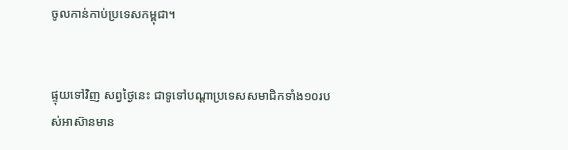ចូលកាន់កាប់ប្រទេសកម្ពុជា។


ផ្ទុយទៅវិញ សព្វថ្ងៃនេះ ជាទូទៅបណ្តាប្រទេសសមាជិកទាំង១០របស់អាស៊ានមាន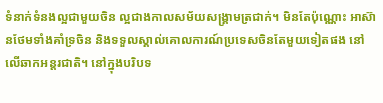ទំនាក់ទំនងល្អជាមួយចិន ល្អជាងកាលសម័យសង្គ្រាមត្រជាក់។ មិនតែប៉ុណ្ណោះ អាស៊ានថែមទាំងគាំទ្រចិន និងទទួលស្គាល់គោលការណ៍ប្រទេសចិនតែមួយទៀតផង នៅលើឆាកអន្តរជាតិ។ នៅក្នុងបរិបទ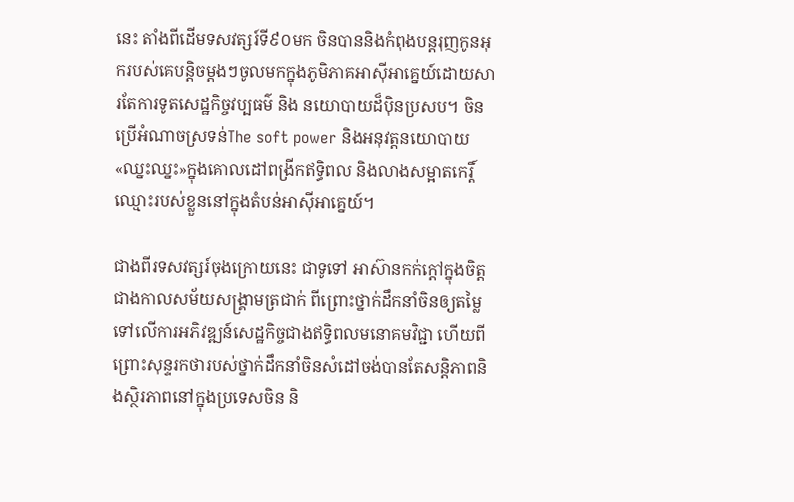នេះ តាំងពីដើមទសវត្សរ៍ទី៩០មក ចិនបាននិងកំពុងបន្តរុញកូនអុករបស់គេបន្តិចម្តងៗចូលមកក្នុងភូមិភាគអាស៊ីអាគ្នេយ៍ដោយសារតែការទូតសេដ្ឋកិច្ចវប្បធម៌ និង នយោបាយដ៏ប៉ិនប្រសប។ ចិនប្រើអំណាចស្រទន់The soft power និងអនុវត្តនយោបាយ«ឈ្នះឈ្នះ»ក្នុងគោលដៅពង្រីកឥទ្ធិពល និងលាងសម្អាតកេរ្តិ៍ឈ្មោះរបស់ខ្លួននៅក្នុងតំបន់អាស៊ីអាគ្នេយ៍។

ជាងពីរទសវត្សរ៍ចុងក្រោយនេះ ជាទូទៅ អាស៊ានកក់ក្តៅក្នុងចិត្តជាងកាលសម័យសង្គ្រាមត្រជាក់ ពីព្រោះថ្នាក់ដឹកនាំចិនឲ្យតម្លៃទៅលើការអភិវឌ្ឍន៍សេដ្ឋកិច្ចជាងឥទ្ធិពលមនោគមវិជ្ជា ហើយពីព្រោះសុន្ទរកថារបស់ថ្នាក់ដឹកនាំចិនសំដៅចង់បានតែសន្តិភាពនិងស្ថិរភាពនៅក្នុងប្រទេសចិន និ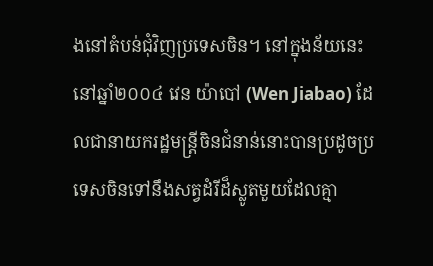ងនៅតំបន់ជុំវិញប្រទេសចិន។ នៅក្នុងន័យនេះ នៅឆ្នាំ២០០៤ វេន យ៉ាបៅ (Wen Jiabao) ដែលជានាយករដ្ឋមន្ត្រីចិនជំនាន់នោះបានប្រដូចប្រទេសចិនទៅនឹងសត្វដំរីដ៏ស្លូតមួយដែលគ្មា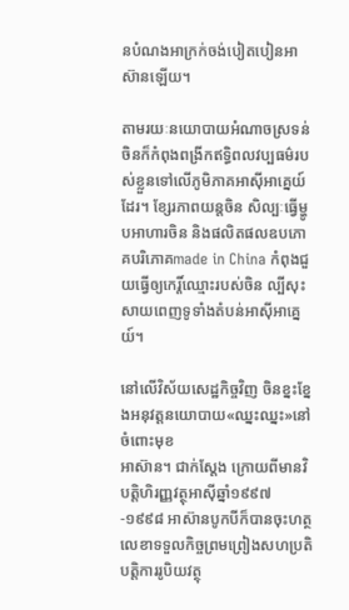នបំណងអាក្រក់ចង់បៀតបៀនអាស៊ានឡើយ។

តាមរយៈនយោបាយអំណាចស្រទន់ ចិនក៏កំពុងពង្រីកឥទ្ធិពលវប្បធម៌របស់ខ្លួនទៅលើភូមិភាគអាស៊ីអាគ្នេយ៍ដែរ។ ខ្សែរភាពយន្តចិន សិល្បៈធ្វើម្ហូបអាហារចិន និងផលិតផលឧបភោគបរិភោគmade in China កំពុងជួយធ្វើឲ្យកេរ្តិ៍ឈ្មោះរបស់ចិន ល្បីសុះសាយពេញទូទាំងតំបន់អាស៊ីអាគ្នេយ៍។

នៅលើវិស័យសេដ្ឋកិច្ចវិញ ចិនខ្នះខ្នែងអនុវត្តនយោបាយ«ឈ្នះឈ្នះ»នៅចំពោះមុខ
អាស៊ាន។ ជាក់ស្តែង ក្រោយពីមានវិបត្តិហិរញ្ញវត្ថុអាស៊ីឆ្នាំ១៩៩៧-១៩៩៨ អាស៊ានបូកបីក៏បានចុះហត្ថលេខាទទួលកិច្ចព្រមព្រៀងសហប្រតិបត្តិការរូបិយវត្ថុ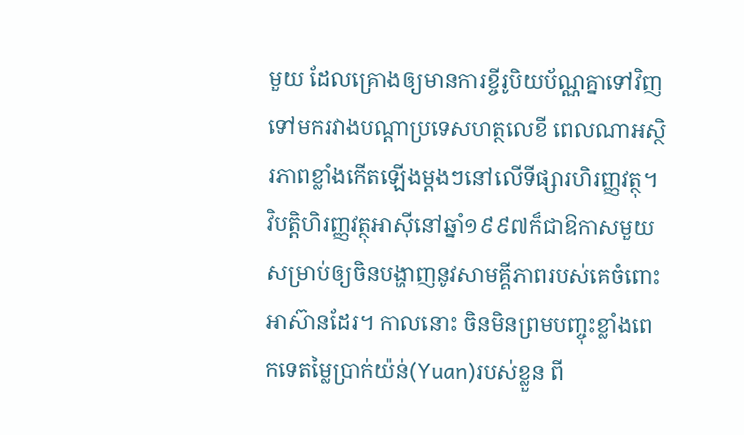មួយ ដែលគ្រោងឲ្យមានការខ្ចីរូបិយប័ណ្ណគ្នាទៅវិញទៅមករវាងបណ្តាប្រទេសហត្ថលេខី ពេលណាអស្ថិរភាពខ្លាំងកើតឡើងម្តងៗនៅលើទីផ្សារហិរញ្ញវត្ថុ។ វិបត្តិហិរញ្ញវត្ថុអាស៊ីនៅឆ្នាំ១៩៩៧ក៏ជាឱកាសមួយសម្រាប់ឲ្យចិនបង្ហាញនូវសាមគ្គីភាពរបស់គេចំពោះអាស៊ានដែរ។ កាលនោះ ចិនមិនព្រមបញ្ចុះខ្លាំងពេកទេតម្លៃប្រាក់យ៉ន់(Yuan)របស់ខ្លួន ពី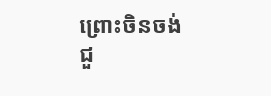ព្រោះចិនចង់ជួ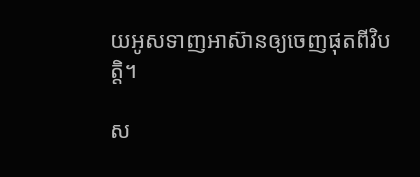យអូសទាញអាស៊ានឲ្យចេញផុតពីវិបត្តិ។

ស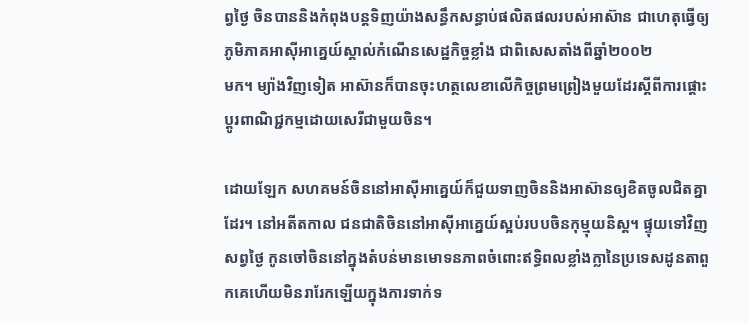ព្វថ្ងៃ ចិនបាននិងកំពុងបន្តទិញយ៉ាងសន្ធឹកសន្ធាប់ផលិតផលរបស់អាស៊ាន ជាហេតុធ្វើឲ្យភូមិភាគអាស៊ីអាគ្នេយ៍ស្គាល់កំណើនសេដ្ឋកិច្ចខ្លាំង ជាពិសេសតាំងពីឆ្នាំ២០០២
មក។ ម្យ៉ាងវិញទៀត អាស៊ានក៏បានចុះហត្ថលេខាលើកិច្ចព្រមព្រៀងមួយដែរស្តីពីការផ្តោះប្តូរពាណិជ្ជកម្មដោយសេរីជាមួយចិន។

ដោយឡែក សហគមន៍ចិននៅអាស៊ីអាគ្នេយ៍ក៏ជួយទាញចិននិងអាស៊ានឲ្យខិតចូលជិតគ្នាដែរ។ នៅអតីតកាល ជនជាតិចិននៅអាស៊ីអាគ្នេយ៍ស្អប់របបចិនកុម្មុយនិស្ត។ ផ្ទុយទៅវិញ សព្វថ្ងៃ កូនចៅចិននៅក្នុងតំបន់មានមោទនភាពចំពោះឥទ្ធិពលខ្លាំងក្លានៃប្រទេសដូនតាពួកគេហើយមិនរារែកឡើយក្នុងការទាក់ទ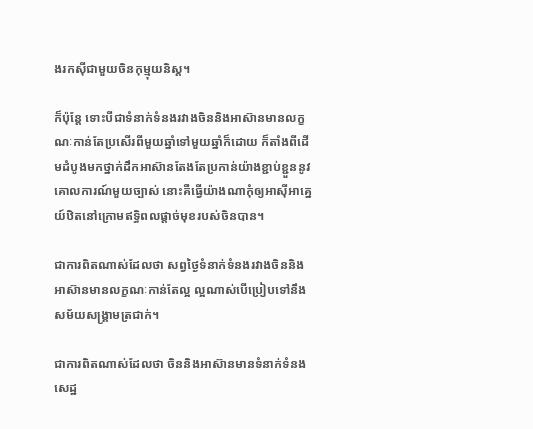ងរកស៊ីជាមួយចិនកុម្មុយនិស្ត។

ក៏ប៉ុន្តែ ទោះបីជាទំនាក់ទំនងរវាងចិននិងអាស៊ានមានលក្ខណៈកាន់តែប្រសើរពីមួយឆ្នាំទៅមួយឆ្នាំក៏ដោយ ក៏តាំងពីដើមដំបូងមកថ្នាក់ដឹកអាស៊ានតែងតែប្រកាន់យ៉ាងខ្ជាប់ខ្ជួននូវគោលការណ៍មួយច្បាស់ នោះគឺធ្វើយ៉ាងណាកុំឲ្យអាស៊ីអាគ្នេយ៍ឋិតនៅក្រោមឥទ្ធិពលផ្តាច់មុខរបស់ចិនបាន។

ជាការពិតណាស់ដែលថា សព្វថ្ងៃទំនាក់ទំនងរវាងចិននិងអាស៊ានមានលក្ខណៈកាន់តែល្អ ល្អណាស់បើប្រៀបទៅនឹងសម័យសង្គ្រាមត្រជាក់។

ជាការពិតណាស់ដែលថា ចិននិងអាស៊ានមានទំនាក់ទំនងសេដ្ឋ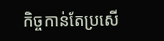កិច្ចកាន់តែប្រសើ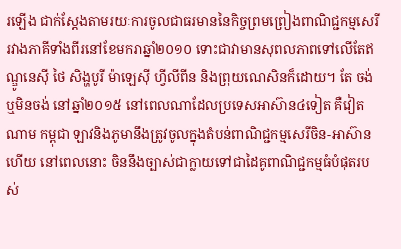រឡើង ជាក់ស្តែងតាមរយៈការចូលជាធរមាននៃកិច្ចព្រមព្រៀងពាណិជ្ជកម្មសេរីរវាងភាគីទាំងពីរនៅខែមករាឆ្នាំ២០១០ ទោះជាវាមានសុពលភាពទៅលើតែឥណ្ឌូនេស៊ី ថៃ សិង្ហបូរី ម៉ាឡេស៊ី ហ្វីលីពីន និងព្រុយណេសិនក៏ដោយ។ តែ ចង់ឬមិនចង់ នៅឆ្នាំ២០១៥ នៅពេលណាដែលប្រទេសអាស៊ាន៤ទៀត គឺវៀតណាម កម្ពុជា ឡាវនិងភូមានឹងត្រូវចូលក្នុងតំបន់ពាណិជ្ជកម្មសេរីចិន-អាស៊ានហើយ នៅពេលនោះ ចិននឹងច្បាស់ជាក្លាយទៅជាដៃគូពាណិជ្ជកម្មធំបំផុតរបស់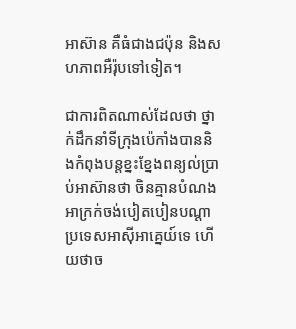អាស៊ាន គឺធំជាងជប៉ុន និងសហភាពអឺរ៉ុបទៅទៀត។

ជាការពិតណាស់ដែលថា ថ្នាក់ដឹកនាំទីក្រុងប៉េកាំងបាននិងកំពុងបន្តខ្នះខ្នែងពន្យល់ប្រាប់អាស៊ានថា ចិនគ្មានបំណងអាក្រក់ចង់បៀតបៀនបណ្តាប្រទេសអាស៊ីអាគ្នេយ៍ទេ ហើយថាច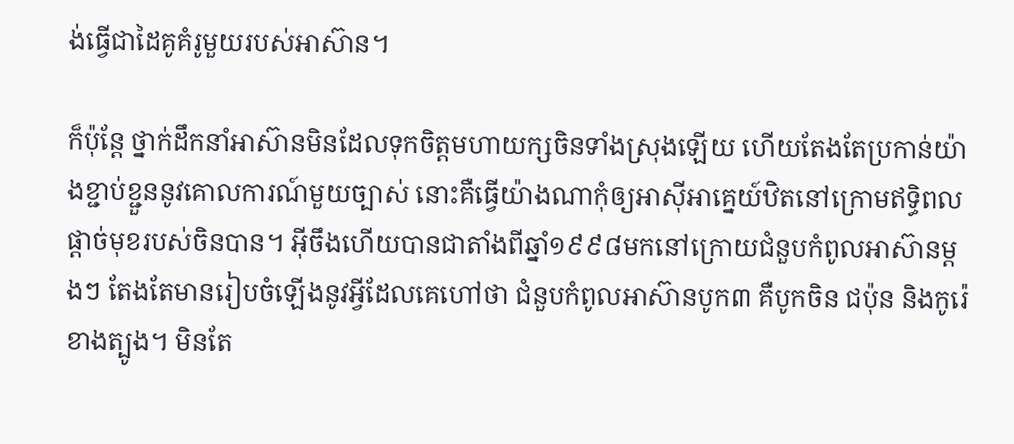ង់ធ្វើជាដៃគូគំរូមួយរបស់អាស៊ាន។

ក៏ប៉ុន្តែ ថ្នាក់ដឹកនាំអាស៊ានមិនដែលទុកចិត្តមហាយក្សចិនទាំងស្រុងឡើយ ហើយតែងតែប្រកាន់យ៉ាងខ្ជាប់ខ្ជួននូវគោលការណ៍មួយច្បាស់ នោះគឺធ្វើយ៉ាងណាកុំឲ្យអាស៊ីអាគ្នេយ៍ឋិតនៅក្រោមឥទ្ធិពលផ្តាច់មុខរបស់ចិនបាន។ អ៊ីចឹងហើយបានជាតាំងពីឆ្នាំ១៩៩៨មកនៅក្រោយជំនួបកំពូលអាស៊ានម្តងៗ តែងតែមានរៀបចំឡើងនូវអ្វីដែលគេហៅថា ជំនួបកំពូលអាស៊ានបូក៣ គឺបូកចិន ជប៉ុន និងកូរ៉េ ខាងត្បូង។ មិនតែ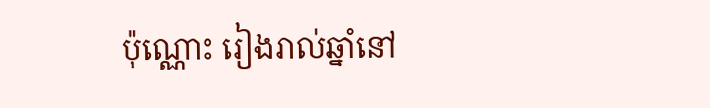ប៉ុណ្ណោះ រៀងរាល់ឆ្នាំនៅ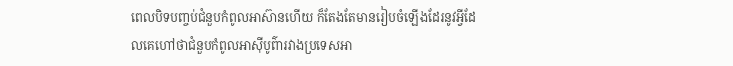ពេលបិទបញ្ចប់ជំនួបកំពូលអាស៊ានហើយ ក៏តែងតែមានរៀបចំឡើងដែរនូវអ្វីដែលគេហៅថាជំនួបកំពូលអាស៊ីបូព៌ារវាងប្រទេសអា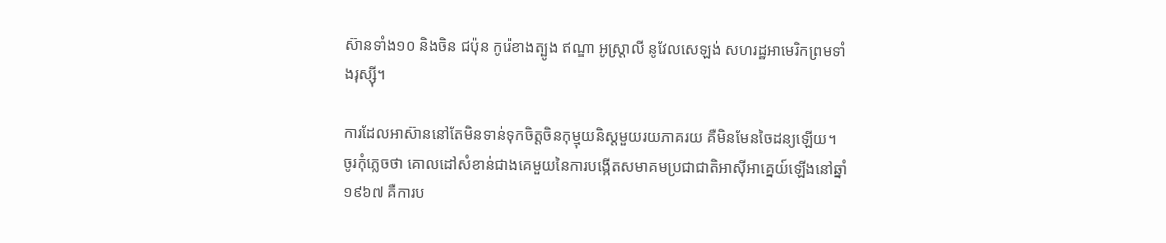ស៊ានទាំង១០ និងចិន ជប៉ុន កូរ៉េខាងត្បូង ឥណ្ឌា អូស្រ្តាលី នូវែលសេឡង់ សហរដ្ឋអាមេរិកព្រមទាំងរុស្ស៊ី។

ការដែលអាស៊ាននៅតែមិនទាន់ទុកចិត្តចិនកុម្មុយនិស្តមួយរយភាគរយ គឺមិនមែនចៃដន្យឡើយ។ ចូរកុំភ្លេចថា គោលដៅសំខាន់ជាងគេមួយនៃការបង្កើតសមាគមប្រជាជាតិអាស៊ីអាគ្នេយ៍ឡើងនៅឆ្នាំ១៩៦៧ គឺការប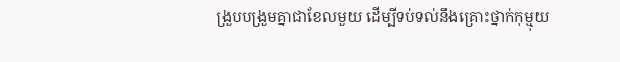ង្រួបបង្រួមគ្នាជាខែលមួយ ដើម្បីទប់ទល់នឹងគ្រោះថ្នាក់កុម្មុយ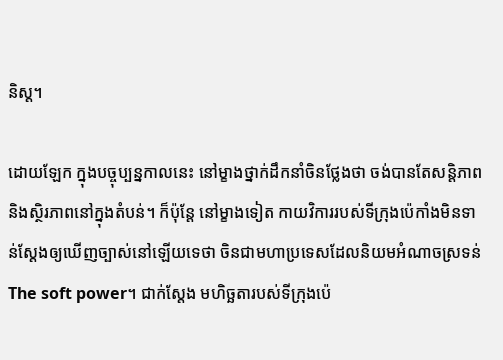និស្ត។

ដោយឡែក ក្នុងបច្ចុប្បន្នកាលនេះ នៅម្ខាងថ្នាក់ដឹកនាំចិនថ្លែងថា ចង់បានតែសន្តិភាពនិងស្ថិរភាពនៅក្នុងតំបន់។ ក៏ប៉ុន្តែ នៅម្ខាងទៀត កាយវិការរបស់ទីក្រុងប៉េកាំងមិនទាន់ស្តែងឲ្យឃើញច្បាស់នៅឡើយទេថា ចិនជាមហាប្រទេសដែលនិយមអំណាចស្រទន់The soft power។ ជាក់ស្តែង មហិច្ឆតារបស់ទីក្រុងប៉េ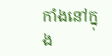កាំងនៅក្នុង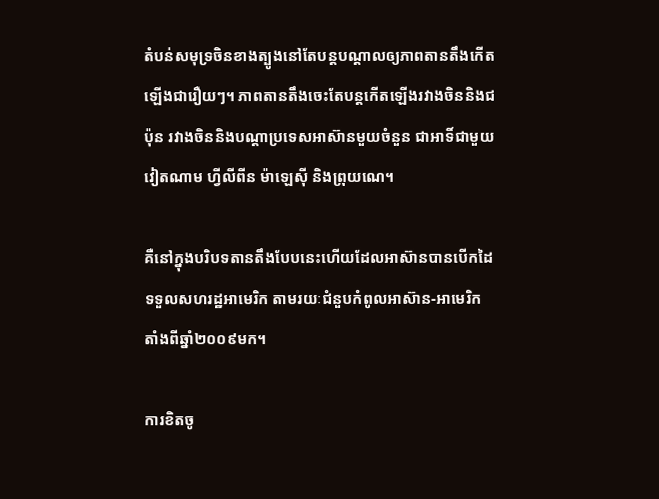តំបន់សមុទ្រចិនខាងត្បូងនៅតែបន្តបណ្តាលឲ្យភាពតានតឹងកើតឡើងជារឿយៗ។ ភាពតានតឹងចេះតែបន្តកើតឡើងរវាងចិននិងជប៉ុន រវាងចិននិងបណ្តាប្រទេសអាស៊ានមួយចំនួន ជាអាទិ៍ជាមួយវៀតណាម ហ្វីលីពីន ម៉ាឡេស៊ី និងព្រុយណេ។

គឺនៅក្នុងបរិបទតានតឹងបែបនេះហើយដែលអាស៊ានបានបើកដៃទទួលសហរដ្ឋអាមេរិក តាមរយៈជំនួបកំពូលអាស៊ាន-អាមេរិក តាំងពីឆ្នាំ២០០៩មក។

ការខិតចូ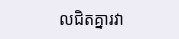លជិតគ្នារវា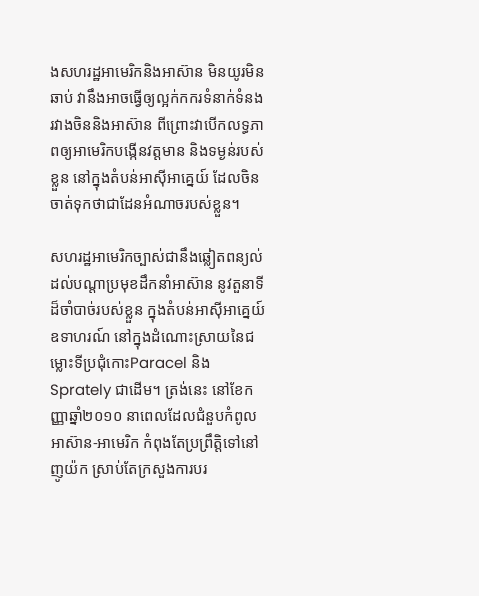ងសហរដ្ឋអាមេរិកនិងអាស៊ាន មិនយូរមិនឆាប់ វានឹងអាចធ្វើឲ្យល្អក់កករទំនាក់ទំនងរវាងចិននិងអាស៊ាន ពីព្រោះវាបើកលទ្ធភាពឲ្យអាមេរិកបង្កើនវត្តមាន និងទម្ងន់របស់ខ្លួន នៅក្នុងតំបន់អាស៊ីអាគ្នេយ៍ ដែលចិនចាត់ទុកថាជាដែនអំណាចរបស់ខ្លួន។

សហរដ្ឋអាមេរិកច្បាស់ជានឹងឆ្លៀតពន្យល់ដល់បណ្តាប្រមុខដឹកនាំអាស៊ាន នូវតួនាទីដ៏ចាំបាច់របស់ខ្លួន ក្នុងតំបន់អាស៊ីអាគ្នេយ៍ ឧទាហរណ៍ នៅក្នុងដំណោះស្រាយនៃជម្លោះទីប្រជុំកោះParacel និងSprately ជាដើម។ ត្រង់នេះ នៅខែកញ្ញាឆ្នាំ២០១០ នាពេលដែលជំនួបកំពូលអាស៊ាន-អាមេរិក កំពុងតែប្រព្រឹត្តិទៅនៅញូយ៉ក ស្រាប់តែក្រសួងការបរ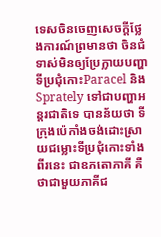ទេសចិនចេញសេចក្តីថ្លែងការណ៍ព្រមានថា ចិនជំទាស់មិនឲ្យប្រែក្លាយបញ្ហាទីប្រជុំកោះParacel និងSprately ទៅជាបញ្ហាអន្តរជាតិទេ បានន័យថា ទីក្រុងប៉េកាំងចង់ដោះស្រាយជម្លោះទីប្រជុំកោះទាំងពីរនេះ ជាឧភតោភាគី គឺថាជាមួយភាគីជ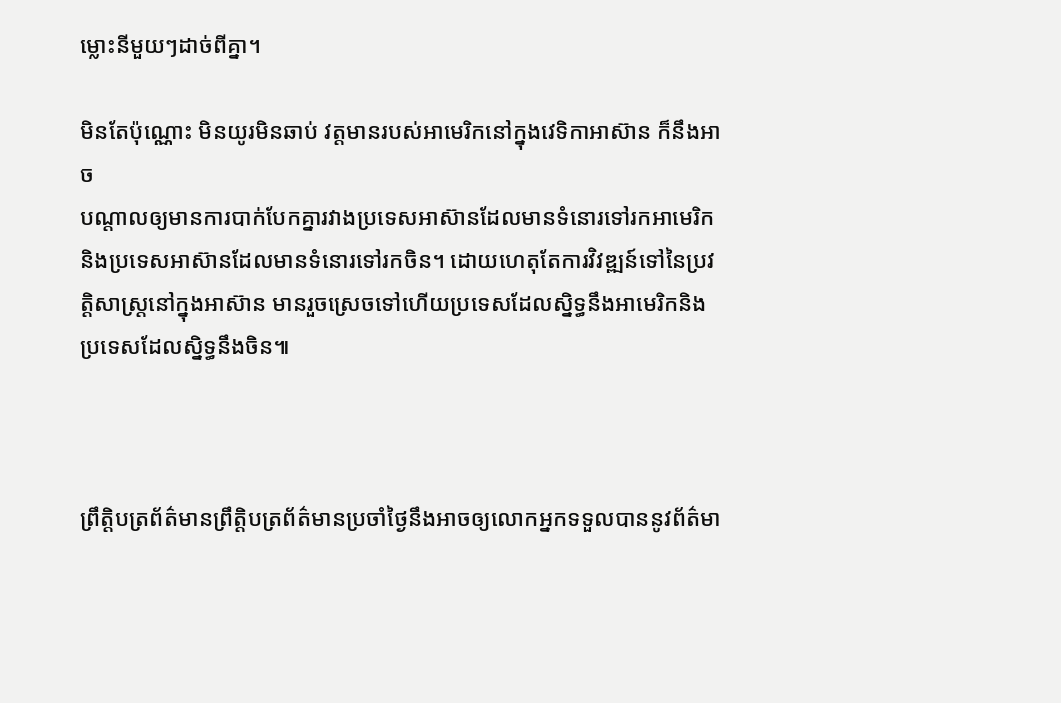ម្លោះនីមួយៗដាច់ពីគ្នា។

មិនតែប៉ុណ្ណោះ មិនយូរមិនឆាប់ វត្តមានរបស់អាមេរិកនៅក្នុងវេទិកាអាស៊ាន ក៏នឹងអាច
បណ្តាលឲ្យមានការបាក់បែកគ្នារវាងប្រទេសអាស៊ានដែលមានទំនោរទៅរកអាមេរិក និងប្រទេសអាស៊ានដែលមានទំនោរទៅរកចិន។ ដោយហេតុតែការវិវឌ្ឍន៍ទៅនៃប្រវត្តិសាស្រ្តនៅក្នុងអាស៊ាន មានរួចស្រេចទៅហើយប្រទេសដែលស្និទ្ធនឹងអាមេរិកនិងប្រទេសដែលស្និទ្ធនឹងចិន៕



ព្រឹត្តិបត្រព័ត៌មានព្រឹត្តិបត្រព័ត៌មានប្រចាំថ្ងៃនឹងអាចឲ្យលោកអ្នកទទួលបាននូវព័ត៌មា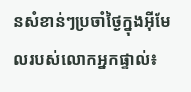នសំខាន់ៗប្រចាំថ្ងៃក្នុងអ៊ីមែលរបស់លោកអ្នកផ្ទាល់៖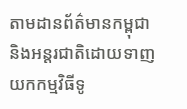តាមដានព័ត៌មានកម្ពុជានិងអន្តរជាតិដោយទាញយកកម្មវិធីទូ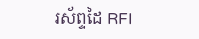រស័ព្ទដៃ RFI